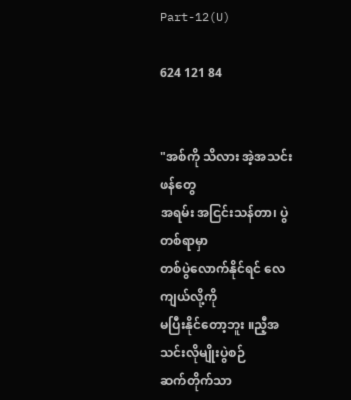Part-12(U)

624 121 84


"အစ်ကို သိလား အဲ့အသင်းဖန်တွေ
အရမ်း အငြင်းသန်တာ၊ ပွဲတစ်ရာမှာ
တစ်ပွဲလောက်နိုင်ရင် လေကျယ်လို့ကို
မပြီးနိုင်တော့ဘူး ။ညီ့အသင်းလိုမျိုးပွဲစဉ်
ဆက်တိုက်သာ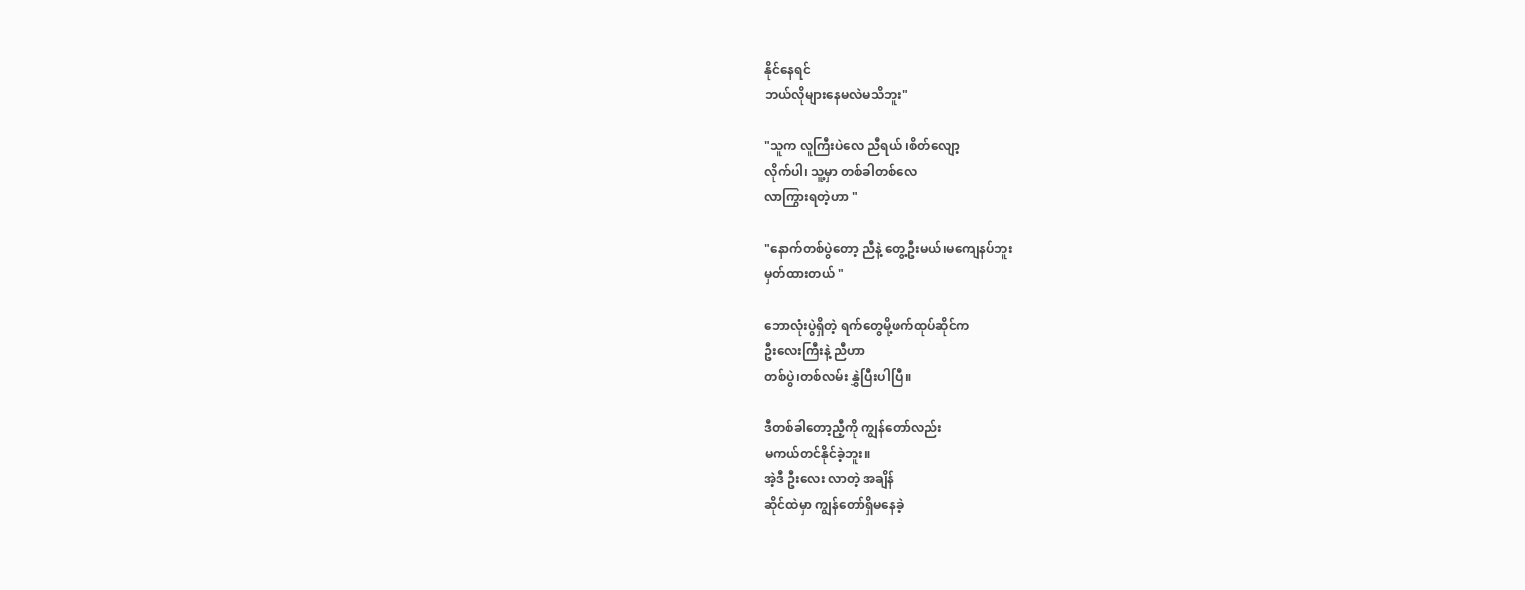နိုင်နေရင်
ဘယ်လိုများနေမလဲမသိဘူး"

"သူက လူကြီးပဲလေ ညီရယ် ၊‌စိတ်လျော့
လိုက်ပါ၊ သူ့မှာ တစ်ခါတစ်လေ
လာကြွားရတဲ့ဟာ "

"နောက်တစ်ပွဲတော့ ညီနဲ့ တွေ့ဦးမယ်၊မကျေနပ်ဘူး
မှတ်ထားတယ် "

ဘောလုံးပွဲရှိတဲ့ ရက်တွေမို့ဖက်ထုပ်ဆိုင်က
ဦးလေးကြီးနဲ့ ညီဟာ
တစ်ပွဲ၊တစ်လမ်း နွှဲပြီးပါပြီ။

ဒီတစ်ခါတော့ညီ့ကို ကျွန်တော်လည်း
မကယ်တင်နိုင်ခဲ့ဘူး။
အဲ့ဒီ ဦးလေး လာတဲ့ အချိန်
ဆိုင်ထဲမှာ ကျွန်တော်ရှိမနေခဲ့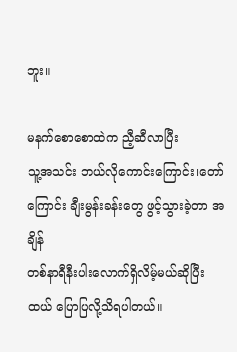ဘူး။

မနက်စောစောထဲက ညီ့ဆီလာပြီး
သူ့အသင်း ဘယ်လိုကောင်းကြောင်း၊တော်
ကြောင်း ချီးမွန်းခန်းတွေ ဖွင့်သွားခဲ့တာ အချိန်
တစ်နာရီနီးပါးလောက်ရှိလိမ့်မယ်ဆိုပြီး
ထယ် ပြောပြလို့သိရပါတယ်။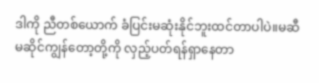ဒါကို ညီတစ်ယောက် ခံပြင်းမဆုံးနိုင်ဘူးထင်တာပါပဲ။မဆီမဆိုင်ကျွန်တော့တို့ကို လှည့်ပတ်ရန်ရှာနေတာ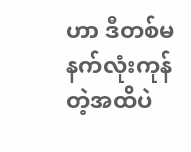ဟာ ဒီတစ်မနက်လုံးကုန်တဲ့အထိပဲ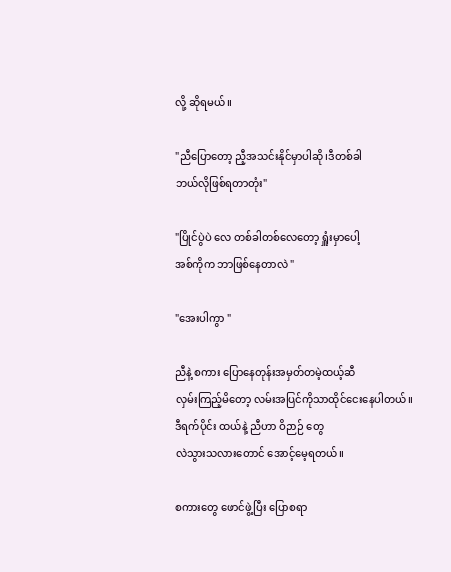လို့ ဆိုရမယ်။

"ညီပြောတော့ ညီ့အသင်းနိုင်မှာပါဆို၊ဒီတစ်ခါ
ဘယ်လိုဖြစ်ရတာတုံး"

"ပြိုင်ပွဲပဲ လေ တစ်ခါတစ်လေတော့ ရှူံးမှာပေါ့
အစ်ကိုက ဘာဖြစ်နေတာလဲ "

"အေးပါကွာ "

ညီနဲ့ စကား ပြောနေတုန်းအမှတ်တမဲ့ထယ့်ဆီ
လှမ်းကြည့်မိတော့ လမ်းအပြင်ကိုသာထိုင်ငေးနေပါတယ်။
ဒီရက်ပိုင်း ထယ်နဲ့ ညီဟာ ဝိဉာဉ် တွေ
လဲသွားသလားတောင် အောင့်မေ့ရတယ်။

စကားတွေ ဖောင်ဖွဲ့ပြီး ပြောစရာ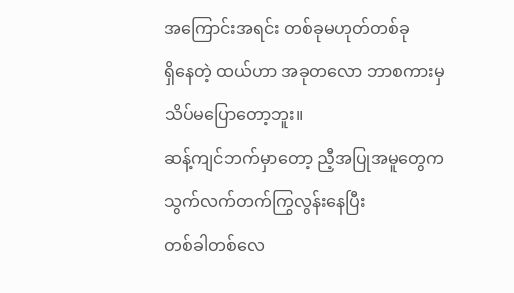အကြောင်းအရင်း တစ်ခုမဟုတ်တစ်ခု
ရှိနေတဲ့ ထယ်ဟာ အခုတလော ဘာစကားမှ
သိပ်မပြောတော့ဘူး။
ဆန့်ကျင်ဘက်မှာတော့ ညီ့အပြုအမူတွေက
သွက်လက်တက်ကြွလွန်းနေပြီး
တစ်ခါတစ်လေ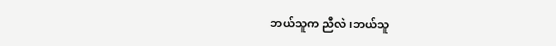ဘယ်သူက ညီလဲ၊ဘယ်သူ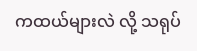ကထယ်များလဲ လို့ သရုပ်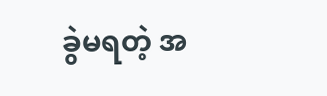ခွဲမရတဲ့ အ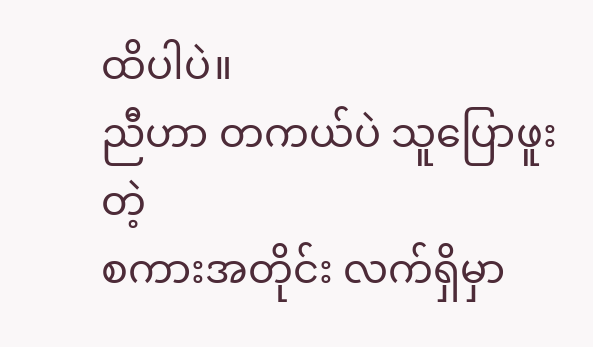ထိပါပဲ။
ညီဟာ တကယ်ပဲ သူပြောဖူးတဲ့
စကားအတိုင်း လက်ရှိမှာ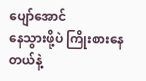ပျော်အောင်
နေသွားဖို့ပဲ ကြိုးစားနေတယ်နဲ့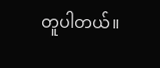တူပါတယ်။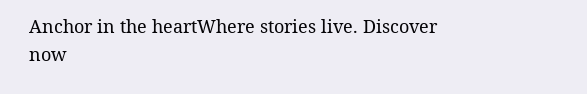Anchor in the heartWhere stories live. Discover now